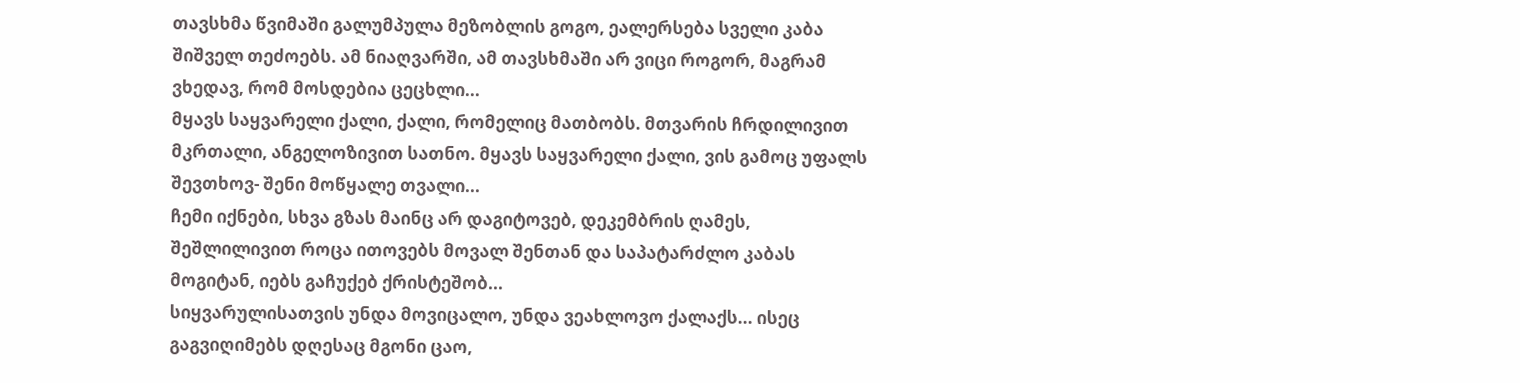თავსხმა წვიმაში გალუმპულა მეზობლის გოგო, ეალერსება სველი კაბა შიშველ თეძოებს. ამ ნიაღვარში, ამ თავსხმაში არ ვიცი როგორ, მაგრამ ვხედავ, რომ მოსდებია ცეცხლი...
მყავს საყვარელი ქალი, ქალი, რომელიც მათბობს. მთვარის ჩრდილივით მკრთალი, ანგელოზივით სათნო. მყავს საყვარელი ქალი, ვის გამოც უფალს შევთხოვ- შენი მოწყალე თვალი...
ჩემი იქნები, სხვა გზას მაინც არ დაგიტოვებ, დეკემბრის ღამეს, შეშლილივით როცა ითოვებს მოვალ შენთან და საპატარძლო კაბას მოგიტან, იებს გაჩუქებ ქრისტეშობ...
სიყვარულისათვის უნდა მოვიცალო, უნდა ვეახლოვო ქალაქს... ისეც გაგვიღიმებს დღესაც მგონი ცაო,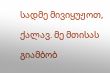სადმე მივიყუჟოთ, ქალავ. მე მთისას გიამბობ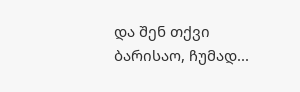და შენ თქვი ბარისაო, ჩუმად...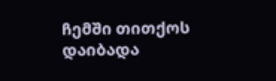ჩემში თითქოს დაიბადა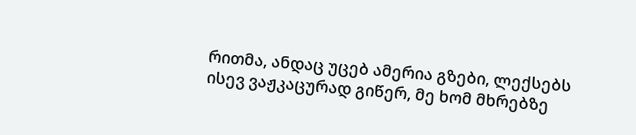რითმა, ანდაც უცებ ამერია გზები, ლექსებს ისევ ვაჟკაცურად გიწერ, მე ხომ მხრებზე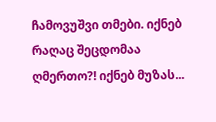ჩამოვუშვი თმები. იქნებ რაღაც შეცდომაა ღმერთო?! იქნებ მუზას...